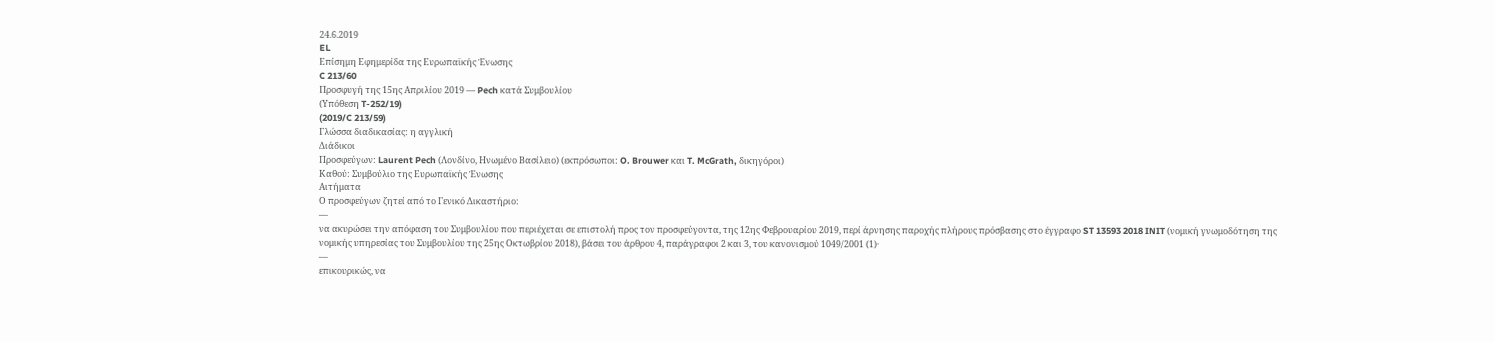24.6.2019
EL
Επίσημη Εφημερίδα της Ευρωπαϊκής Ένωσης
C 213/60
Προσφυγή της 15ης Απριλίου 2019 — Pech κατά Συμβουλίου
(Υπόθεση T-252/19)
(2019/C 213/59)
Γλώσσα διαδικασίας: η αγγλική
Διάδικοι
Προσφεύγων: Laurent Pech (Λονδίνο, Ηνωμένο Βασίλειο) (εκπρόσωποι: O. Brouwer και T. McGrath, δικηγόροι)
Καθού: Συμβούλιο της Ευρωπαϊκής Ένωσης
Αιτήματα
Ο προσφεύγων ζητεί από το Γενικό Δικαστήριο:
—
να ακυρώσει την απόφαση του Συμβουλίου που περιέχεται σε επιστολή προς τον προσφεύγοντα, της 12ης Φεβρουαρίου 2019, περί άρνησης παροχής πλήρους πρόσβασης στο έγγραφο ST 13593 2018 INIT (νομική γνωμοδότηση της νομικής υπηρεσίας του Συμβουλίου της 25ης Οκτωβρίου 2018), βάσει του άρθρου 4, παράγραφοι 2 και 3, του κανονισμού 1049/2001 (1)·
—
επικουρικώς, να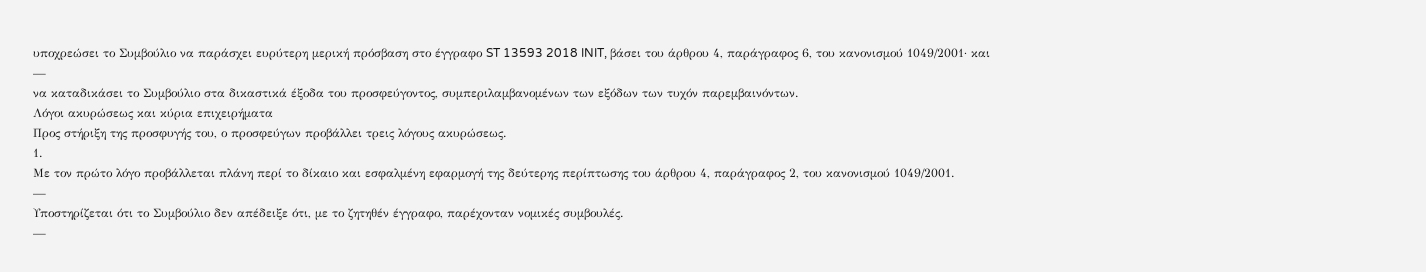υποχρεώσει το Συμβούλιο να παράσχει ευρύτερη μερική πρόσβαση στο έγγραφο ST 13593 2018 INIT, βάσει του άρθρου 4, παράγραφος 6, του κανονισμού 1049/2001· και
—
να καταδικάσει το Συμβούλιο στα δικαστικά έξοδα του προσφεύγοντος, συμπεριλαμβανομένων των εξόδων των τυχόν παρεμβαινόντων.
Λόγοι ακυρώσεως και κύρια επιχειρήματα
Προς στήριξη της προσφυγής του, ο προσφεύγων προβάλλει τρεις λόγους ακυρώσεως.
1.
Με τον πρώτο λόγο προβάλλεται πλάνη περί το δίκαιο και εσφαλμένη εφαρμογή της δεύτερης περίπτωσης του άρθρου 4, παράγραφος 2, του κανονισμού 1049/2001.
—
Υποστηρίζεται ότι το Συμβούλιο δεν απέδειξε ότι, με το ζητηθέν έγγραφο, παρέχονταν νομικές συμβουλές.
—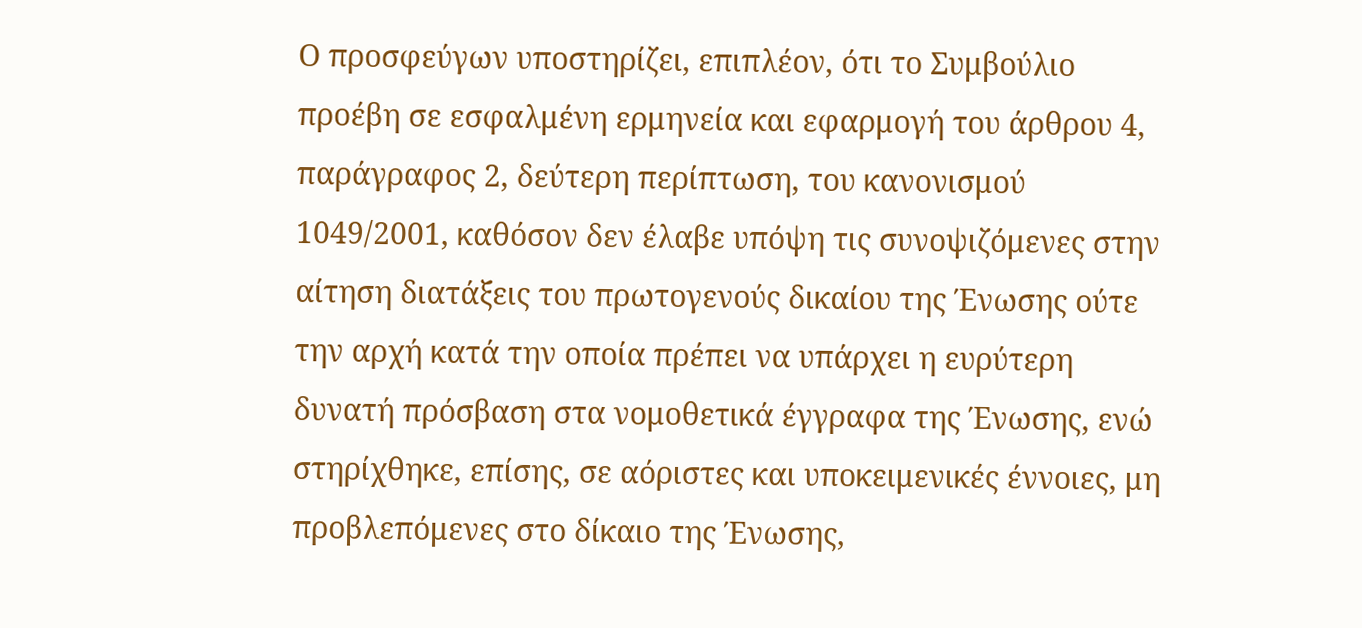Ο προσφεύγων υποστηρίζει, επιπλέον, ότι το Συμβούλιο προέβη σε εσφαλμένη ερμηνεία και εφαρμογή του άρθρου 4, παράγραφος 2, δεύτερη περίπτωση, του κανονισμού 1049/2001, καθόσον δεν έλαβε υπόψη τις συνοψιζόμενες στην αίτηση διατάξεις του πρωτογενούς δικαίου της Ένωσης ούτε την αρχή κατά την οποία πρέπει να υπάρχει η ευρύτερη δυνατή πρόσβαση στα νομοθετικά έγγραφα της Ένωσης, ενώ στηρίχθηκε, επίσης, σε αόριστες και υποκειμενικές έννοιες, μη προβλεπόμενες στο δίκαιο της Ένωσης,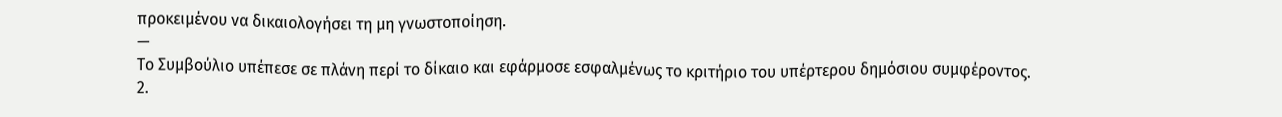προκειμένου να δικαιολογήσει τη μη γνωστοποίηση.
—
Το Συμβούλιο υπέπεσε σε πλάνη περί το δίκαιο και εφάρμοσε εσφαλμένως το κριτήριο του υπέρτερου δημόσιου συμφέροντος.
2.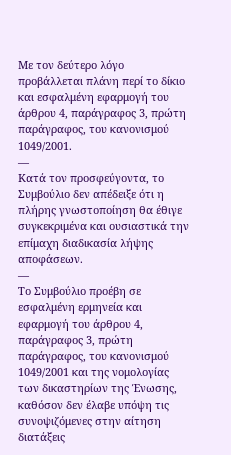Με τον δεύτερο λόγο προβάλλεται πλάνη περί το δίκιο και εσφαλμένη εφαρμογή του άρθρου 4, παράγραφος 3, πρώτη παράγραφος, του κανονισμού 1049/2001.
—
Κατά τον προσφεύγοντα, το Συμβούλιο δεν απέδειξε ότι η πλήρης γνωστοποίηση θα έθιγε συγκεκριμένα και ουσιαστικά την επίμαχη διαδικασία λήψης αποφάσεων.
—
Το Συμβούλιο προέβη σε εσφαλμένη ερμηνεία και εφαρμογή του άρθρου 4, παράγραφος 3, πρώτη παράγραφος, του κανονισμού 1049/2001 και της νομολογίας των δικαστηρίων της Ένωσης, καθόσον δεν έλαβε υπόψη τις συνοψιζόμενες στην αίτηση διατάξεις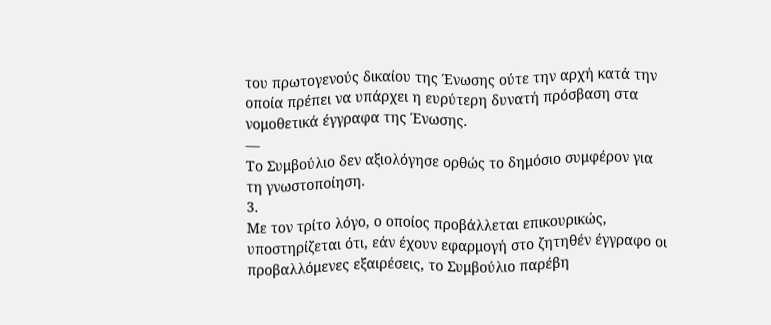του πρωτογενούς δικαίου της Ένωσης ούτε την αρχή κατά την οποία πρέπει να υπάρχει η ευρύτερη δυνατή πρόσβαση στα νομοθετικά έγγραφα της Ένωσης.
—
Το Συμβούλιο δεν αξιολόγησε ορθώς το δημόσιο συμφέρον για τη γνωστοποίηση.
3.
Με τον τρίτο λόγο, ο οποίος προβάλλεται επικουρικώς, υποστηρίζεται ότι, εάν έχουν εφαρμογή στο ζητηθέν έγγραφο οι προβαλλόμενες εξαιρέσεις, το Συμβούλιο παρέβη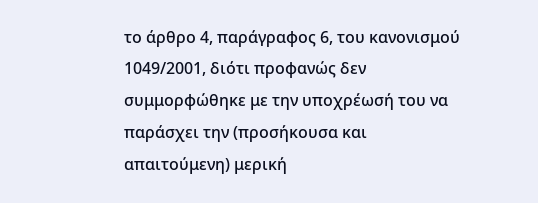το άρθρο 4, παράγραφος 6, του κανονισμού 1049/2001, διότι προφανώς δεν συμμορφώθηκε με την υποχρέωσή του να παράσχει την (προσήκουσα και απαιτούμενη) μερική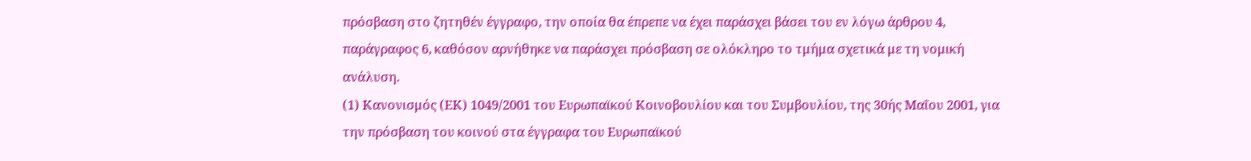πρόσβαση στο ζητηθέν έγγραφο, την οποία θα έπρεπε να έχει παράσχει βάσει του εν λόγω άρθρου 4, παράγραφος 6, καθόσον αρνήθηκε να παράσχει πρόσβαση σε ολόκληρο το τμήμα σχετικά με τη νομική ανάλυση.
(1) Κανονισμός (ΕΚ) 1049/2001 του Ευρωπαϊκού Κοινοβουλίου και του Συμβουλίου, της 30ής Μαΐου 2001, για την πρόσβαση του κοινού στα έγγραφα του Ευρωπαϊκού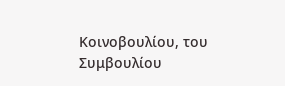Κοινοβουλίου, του Συμβουλίου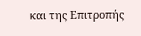και της Επιτροπής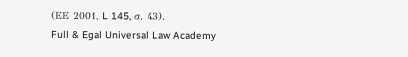(ΕΕ 2001, L 145, σ. 43).
Full & Egal Universal Law Academy